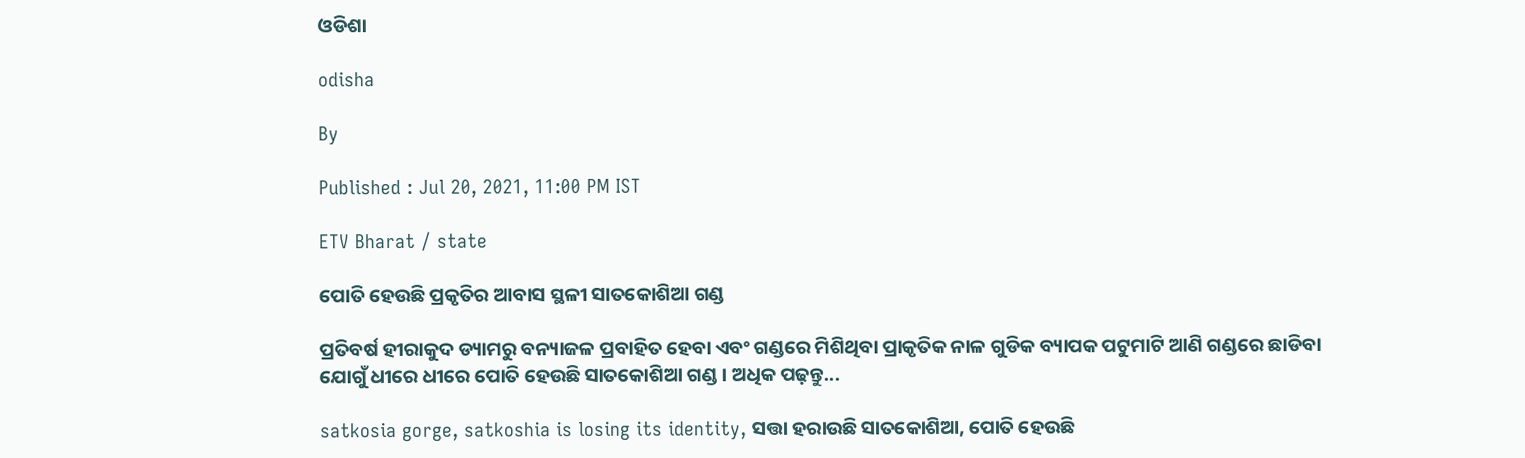ଓଡିଶା

odisha

By

Published : Jul 20, 2021, 11:00 PM IST

ETV Bharat / state

ପୋତି ହେଉଛି ପ୍ରକୃତିର ଆବାସ ସ୍ଥଳୀ ସାତକୋଶିଆ ଗଣ୍ଡ

ପ୍ରତିବର୍ଷ ହୀରାକୁଦ ଡ୍ୟାମରୁ ବନ୍ୟାଜଳ ପ୍ରବାହିତ ହେବା ଏବଂ ଗଣ୍ଡରେ ମିଶିଥିବା ପ୍ରାକୃତିକ ନାଳ ଗୁଡିକ ବ୍ୟାପକ ପଟୁମାଟି ଆଣି ଗଣ୍ଡରେ ଛାଡିବା ଯୋଗୁଁ ଧୀରେ ଧୀରେ ପୋତି ହେଉଛି ସାତକୋଶିଆ ଗଣ୍ଡ । ଅଧିକ ପଢ଼ନ୍ତୁ...

satkosia gorge, satkoshia is losing its identity, ସତ୍ତା ହରାଉଛି ସାତକୋଶିଆ, ପୋତି ହେଉଛି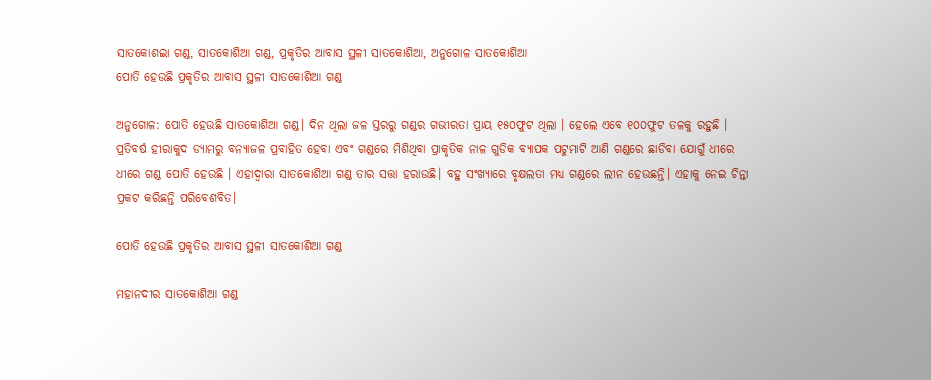ସାତକୋଶଇା ଗଣ୍ଡ, ସାତକୋଶିଆ ଗଣ୍ଡ, ପ୍ରକୃତିର ଆବାସ ସ୍ଥଳୀ ସାତକୋଶିଆ, ଅନୁଗୋଳ ସାତକୋଶିଆ
ପୋତି ହେଉଛି ପ୍ରକୃତିର ଆବାସ ସ୍ଥଳୀ ସାତକୋଶିଆ ଗଣ୍ଡ

ଅନୁଗୋଳ: ପୋତି ହେଉଛି ସାତକୋଶିଆ ଗଣ୍ଡ। ଦିନ ଥିଲା ଜଳ ସ୍ତରରୁ ଗଣ୍ଡର ଗଭୀରତା ପ୍ରାୟ ୧୫୦ଫୁଟ ଥିଲା । ହେଲେ ଏବେ ୧୦୦ଫୁଟ ତଳକୁ ରହୁଛି । ପ୍ରତିବର୍ଷ ହୀରାକୁଦ ଡ୍ୟାମରୁ ବନ୍ୟାଜଳ ପ୍ରବାହିତ ହେବା ଏବଂ ଗଣ୍ଡରେ ମିଶିଥିବା ପ୍ରାକୃତିକ ନାଳ ଗୁଡିକ ବ୍ୟାପକ ପଟୁମାଟି ଆଣି ଗଣ୍ଡରେ ଛାଡିବା ଯୋଗୁଁ ଧୀରେ ଧୀରେ ଗଣ୍ଡ ପୋତି ହେଉଛି । ଏହାଦ୍ବାରା ସାତକୋଶିଆ ଗଣ୍ଡ ତାର ସତ୍ତା ହରାଉଛି। ବହୁ ସଂଖ୍ୟାରେ ବୃକ୍ଷଲତା ମଧ୍ୟ ଗଣ୍ଡରେ ଲୀନ ହେଉଛନ୍ତି। ଏହାକୁ ନେଇ ଚିନ୍ତା ପ୍ରକଟ କରିଛନ୍ତି ପରିବେଶବିତ।

ପୋତି ହେଉଛି ପ୍ରକୃତିର ଆବାସ ସ୍ଥଳୀ ସାତକୋଶିଆ ଗଣ୍ଡ

ମହାନଦୀର ସାତକୋଶିଆ ଗଣ୍ଡ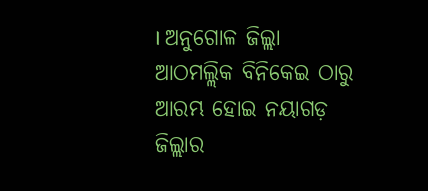। ଅନୁଗୋଳ ଜିଲ୍ଲା ଆଠମଲ୍ଲିକ ବିନିକେଇ ଠାରୁ ଆରମ୍ଭ ହୋଇ ନୟାଗଡ଼ ଜିଲ୍ଲାର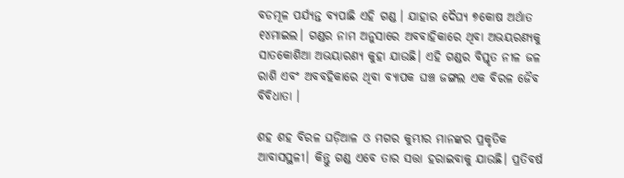ବଡମୂଳ ପର୍ଯ୍ୟନ୍ତ ବ୍ୟପାଛି ଏହି ଗଣ୍ଡ । ଯାହାର ଦୈଘ୍ୟ ୭କୋଷ ଅର୍ଥାତ ୧୪ମାଇଲ। ଗଣ୍ଡର ନାମ ଅନୁସାରେ ଅବବାହିକାରେ ଥିବା ଅଭୟରଣ୍ୟକୁ ସାତକୋଶିଆ ଅଭୟାରଣ୍ୟ କୁହା ଯାଉଛି। ଏହି ଗଣ୍ଡର ବିସ୍ତୃତ ନୀଳ ଜଳ ରାଶି ଏବଂ ଅବବହିକାରେ ଥିବା ବ୍ୟାପକ ଘଞ୍ଚ ଜଙ୍ଗଲ ଏକ ବିରଳ ଜୈବ ବିବିଧାତା ।

ଶହ ଶହ ବିରଳ ଘଡ଼ିଆଳ ଓ ମଗର କୁମ୍ଭୀର ମାନଙ୍କର ପ୍ରକୃତିକ ଆବାସସ୍ଥଳୀ। କିନ୍ତୁ ଗଣ୍ଡ ଏବେ ତାର ସତ୍ତା ହରାଇବାକୁ ଯାଉଛି। ପ୍ରତିବର୍ଷ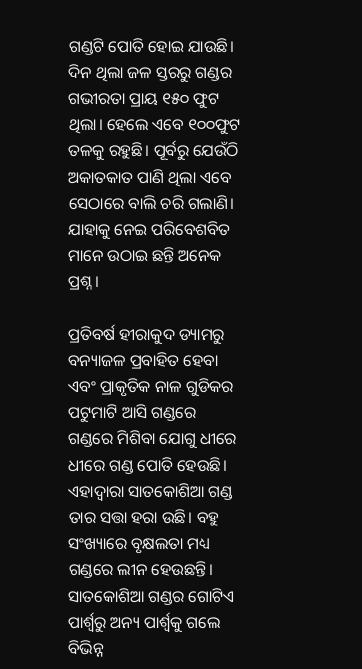ଗଣ୍ଡଟି ପୋତି ହୋଇ ଯାଉଛି। ଦିନ ଥିଲା ଜଳ ସ୍ତରରୁ ଗଣ୍ଡର ଗଭୀରତା ପ୍ରାୟ ୧୫୦ ଫୁଟ ଥିଲା। ହେଲେ ଏବେ ୧୦୦ଫୁଟ ତଳକୁ ରହୁଛି। ପୂର୍ବରୁ ଯେଉଁଠି ଅକାତକାତ ପାଣି ଥିଲା ଏବେ ସେଠାରେ ବାଲି ଚରି ଗଲାଣି। ଯାହାକୁ ନେଇ ପରିବେଶବିତ ମାନେ ଉଠାଇ ଛନ୍ତି ଅନେକ ପ୍ରଶ୍ନ ।

ପ୍ରତିବର୍ଷ ହୀରାକୁଦ ଡ୍ୟାମରୁ ବନ୍ୟାଜଳ ପ୍ରବାହିତ ହେବା ଏବଂ ପ୍ରାକୃତିକ ନାଳ ଗୁଡିକର ପଟୁମାଟି ଆସି ଗଣ୍ଡରେ ଗଣ୍ଡରେ ମିଶିବା ଯୋଗୁ ଧୀରେ ଧୀରେ ଗଣ୍ଡ ପୋତି ହେଉଛି। ଏହାଦ୍ବାରା ସାତକୋଶିଆ ଗଣ୍ଡ ତାର ସତ୍ତା ହରା ଉଛି। ବହୁ ସଂଖ୍ୟାରେ ବୃକ୍ଷଲତା ମଧ୍ୟ ଗଣ୍ଡରେ ଲୀନ ହେଉଛନ୍ତି। ସାତକୋଶିଆ ଗଣ୍ଡର ଗୋଟିଏ ପାର୍ଶ୍ବରୁ ଅନ୍ୟ ପାର୍ଶ୍ବକୁ ଗଲେ ବିଭିନ୍ନ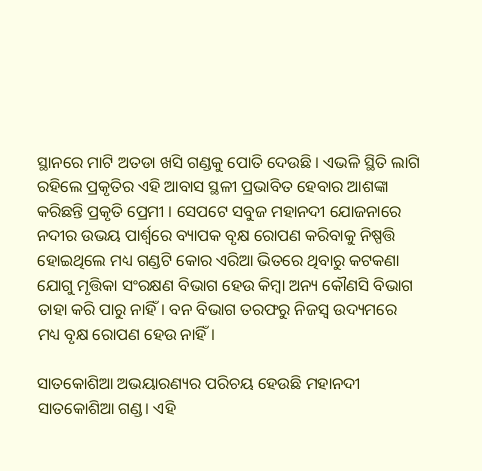ସ୍ଥାନରେ ମାଟି ଅତଡା ଖସି ଗଣ୍ଡକୁ ପୋତି ଦେଉଛି । ଏଭଳି ସ୍ଥିତି ଲାଗି ରହିଲେ ପ୍ରକୃତିର ଏହି ଆବାସ ସ୍ଥଳୀ ପ୍ରଭାବିତ ହେବାର ଆଶଙ୍କା କରିଛନ୍ତି ପ୍ରକୃତି ପ୍ରେମୀ । ସେପଟେ ସବୁଜ ମହାନଦୀ ଯୋଜନାରେ ନଦୀର ଉଭୟ ପାର୍ଶ୍ବରେ ବ୍ୟାପକ ବୃକ୍ଷ ରୋପଣ କରିବାକୁ ନିଷ୍ପତ୍ତି ହୋଇଥିଲେ ମଧ୍ୟ ଗଣ୍ଡଟି କୋର ଏରିଆ ଭିତରେ ଥିବାରୁ କଟକଣା ଯୋଗୁ ମୃତ୍ତିକା ସଂରକ୍ଷଣ ବିଭାଗ ହେଉ କିମ୍ବା ଅନ୍ୟ କୌଣସି ବିଭାଗ ତାହା କରି ପାରୁ ନାହିଁ। ବନ ବିଭାଗ ତରଫରୁ ନିଜସ୍ବ ଉଦ୍ୟମରେ ମଧ୍ୟ ବୃକ୍ଷ ରୋପଣ ହେଉ ନାହିଁ।

ସାତକୋଶିଆ ଅଭୟାରଣ୍ୟର ପରିଚୟ ହେଉଛି ମହାନଦୀ ସାତକୋଶିଆ ଗଣ୍ଡ। ଏହି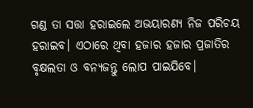ଗଣ୍ଡ ତା ସତ୍ତା ହରାଇଲେ ଅଭୟାରଣ୍ୟ ନିଜ ପରିଚୟ ହରାଇବ। ଏଠାରେ ଥିବା ହଜାର ହଜାର ପ୍ରଜାତିର ବୃକ୍ଷଲତା ଓ ବନ୍ୟଜନ୍ତୁ ଲୋପ ପାଇଯିବେ।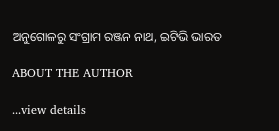ଅନୁଗୋଳରୁ ସଂଗ୍ରାମ ରଞ୍ଜନ ନାଥ, ଇଟିଭି ଭାରତ

ABOUT THE AUTHOR

...view details